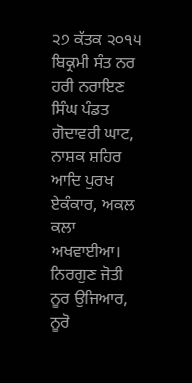੨੭ ਕੱਤਕ ੨੦੧੫ ਬਿਕ੍ਰਮੀ ਸੰਤ ਨਰ ਹਰੀ ਨਰਾਇਣ ਸਿੰਘ ਪੰਡਤ ਗੋਦਾਵਰੀ ਘਾਟ, ਨਾਸ਼ਕ ਸ਼ਹਿਰ
ਆਦਿ ਪੁਰਖ ਏਕੰਕਾਰ, ਅਕਲ ਕਲਾ ਅਖਵਾਈਆ। ਨਿਰਗੁਣ ਜੋਤੀ ਨੂਰ ਉਜਿਆਰ, ਨੂਰੋ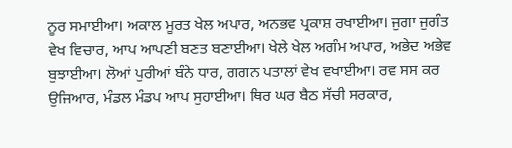ਨੂਰ ਸਮਾਈਆ। ਅਕਾਲ ਮੂਰਤ ਖੇਲ ਅਪਾਰ, ਅਨਭਵ ਪ੍ਰਕਾਸ਼ ਰਖਾਈਆ। ਜੁਗਾ ਜੁਗੰਤ ਵੇਖ ਵਿਚਾਰ, ਆਪ ਆਪਣੀ ਬਣਤ ਬਣਾਈਆ। ਖੇਲੇ ਖੇਲ ਅਗੰਮ ਅਪਾਰ, ਅਭੇਦ ਅਭੇਵ ਬੁਝਾਈਆ। ਲੋਆਂ ਪੁਰੀਆਂ ਬੰਨੇ ਧਾਰ, ਗਗਨ ਪਤਾਲਾਂ ਵੇਖ ਵਖਾਈਆ। ਰਵ ਸਸ ਕਰ ਉਜਿਆਰ, ਮੰਡਲ ਮੰਡਪ ਆਪ ਸੁਹਾਈਆ। ਥਿਰ ਘਰ ਬੈਠ ਸੱਚੀ ਸਰਕਾਰ,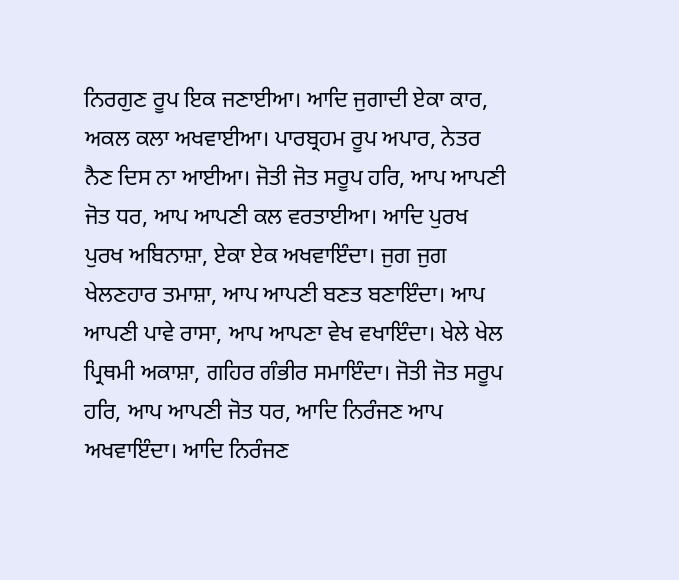ਨਿਰਗੁਣ ਰੂਪ ਇਕ ਜਣਾਈਆ। ਆਦਿ ਜੁਗਾਦੀ ਏਕਾ ਕਾਰ, ਅਕਲ ਕਲਾ ਅਖਵਾਈਆ। ਪਾਰਬ੍ਰਹਮ ਰੂਪ ਅਪਾਰ, ਨੇਤਰ ਨੈਣ ਦਿਸ ਨਾ ਆਈਆ। ਜੋਤੀ ਜੋਤ ਸਰੂਪ ਹਰਿ, ਆਪ ਆਪਣੀ ਜੋਤ ਧਰ, ਆਪ ਆਪਣੀ ਕਲ ਵਰਤਾਈਆ। ਆਦਿ ਪੁਰਖ ਪੁਰਖ ਅਬਿਨਾਸ਼ਾ, ਏਕਾ ਏਕ ਅਖਵਾਇੰਦਾ। ਜੁਗ ਜੁਗ ਖੇਲਣਹਾਰ ਤਮਾਸ਼ਾ, ਆਪ ਆਪਣੀ ਬਣਤ ਬਣਾਇੰਦਾ। ਆਪ ਆਪਣੀ ਪਾਵੇ ਰਾਸਾ, ਆਪ ਆਪਣਾ ਵੇਖ ਵਖਾਇੰਦਾ। ਖੇਲੇ ਖੇਲ ਪ੍ਰਿਥਮੀ ਅਕਾਸ਼ਾ, ਗਹਿਰ ਗੰਭੀਰ ਸਮਾਇੰਦਾ। ਜੋਤੀ ਜੋਤ ਸਰੂਪ ਹਰਿ, ਆਪ ਆਪਣੀ ਜੋਤ ਧਰ, ਆਦਿ ਨਿਰੰਜਣ ਆਪ ਅਖਵਾਇੰਦਾ। ਆਦਿ ਨਿਰੰਜਣ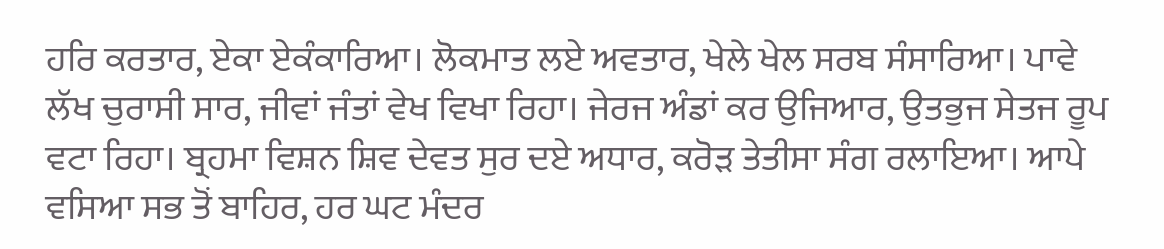ਹਰਿ ਕਰਤਾਰ, ਏਕਾ ਏਕੰਕਾਰਿਆ। ਲੋਕਮਾਤ ਲਏ ਅਵਤਾਰ, ਖੇਲੇ ਖੇਲ ਸਰਬ ਸੰਸਾਰਿਆ। ਪਾਵੇ ਲੱਖ ਚੁਰਾਸੀ ਸਾਰ, ਜੀਵਾਂ ਜੰਤਾਂ ਵੇਖ ਵਿਖਾ ਰਿਹਾ। ਜੇਰਜ ਅੰਡਾਂ ਕਰ ਉਜਿਆਰ, ਉਤਭੁਜ ਸੇਤਜ ਰੂਪ ਵਟਾ ਰਿਹਾ। ਬ੍ਰਹਮਾ ਵਿਸ਼ਨ ਸ਼ਿਵ ਦੇਵਤ ਸੁਰ ਦਏ ਅਧਾਰ, ਕਰੋੜ ਤੇਤੀਸਾ ਸੰਗ ਰਲਾਇਆ। ਆਪੇ ਵਸਿਆ ਸਭ ਤੋਂ ਬਾਹਿਰ, ਹਰ ਘਟ ਮੰਦਰ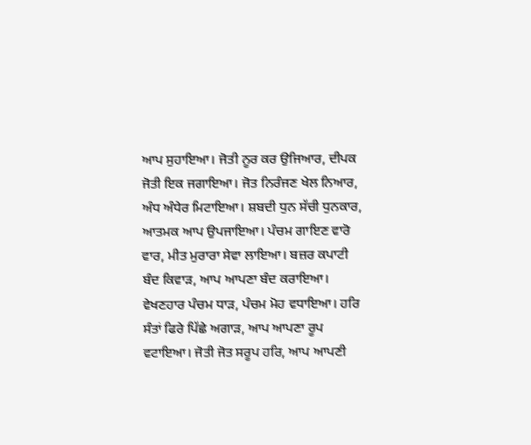ਆਪ ਸੁਹਾਇਆ। ਜੋਤੀ ਨੂਰ ਕਰ ਉਜਿਆਰ, ਦੀਪਕ ਜੋਤੀ ਇਕ ਜਗਾਇਆ। ਜੋਤ ਨਿਰੰਜਣ ਖੇਲ ਨਿਆਰ, ਅੰਧ ਅੰਧੇਰ ਮਿਟਾਇਆ। ਸ਼ਬਦੀ ਧੁਨ ਸੱਚੀ ਧੁਨਕਾਰ, ਆਤਮਕ ਆਪ ਉਪਜਾਇਆ। ਪੰਚਮ ਗਾਇਣ ਵਾਰੋ ਵਾਰ, ਮੀਤ ਮੁਰਾਰਾ ਸੇਵਾ ਲਾਇਆ। ਬਜ਼ਰ ਕਪਾਟੀ ਬੰਦ ਕਿਵਾੜ, ਆਪ ਆਪਣਾ ਬੰਦ ਕਰਾਇਆ। ਵੇਖਣਹਾਰ ਪੰਚਮ ਧਾੜ, ਪੰਚਮ ਮੋਹ ਵਧਾਇਆ। ਹਰਿ ਸੰਤਾਂ ਫਿਰੇ ਪਿੱਛੇ ਅਗਾੜ, ਆਪ ਆਪਣਾ ਰੂਪ ਵਟਾਇਆ। ਜੋਤੀ ਜੋਤ ਸਰੂਪ ਹਰਿ, ਆਪ ਆਪਣੀ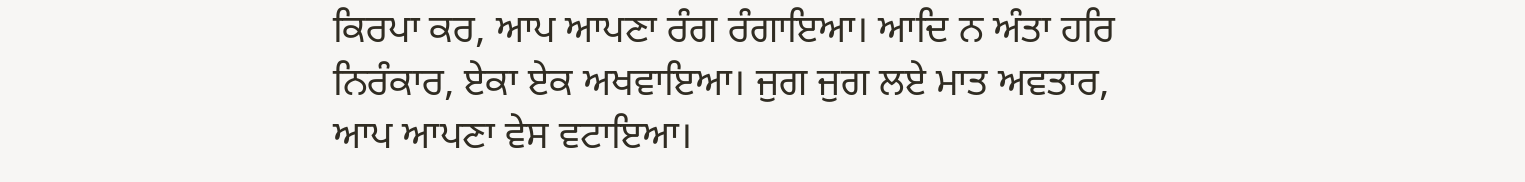ਕਿਰਪਾ ਕਰ, ਆਪ ਆਪਣਾ ਰੰਗ ਰੰਗਾਇਆ। ਆਦਿ ਨ ਅੰਤਾ ਹਰਿ ਨਿਰੰਕਾਰ, ਏਕਾ ਏਕ ਅਖਵਾਇਆ। ਜੁਗ ਜੁਗ ਲਏ ਮਾਤ ਅਵਤਾਰ, ਆਪ ਆਪਣਾ ਵੇਸ ਵਟਾਇਆ।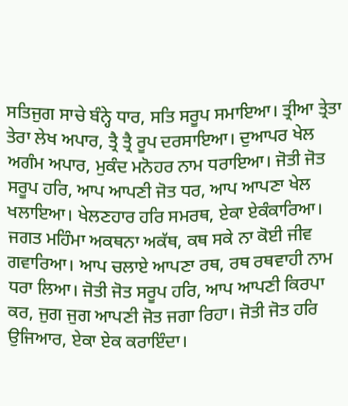ਸਤਿਜੁਗ ਸਾਚੇ ਬੰਨ੍ਹੇ ਧਾਰ, ਸਤਿ ਸਰੂਪ ਸਮਾਇਆ। ਤ੍ਰੀਆ ਤ੍ਰੇਤਾ ਤੇਰਾ ਲੇਖ ਅਪਾਰ, ਤ੍ਰੈ ਤ੍ਰੈ ਰੂਪ ਦਰਸਾਇਆ। ਦੁਆਪਰ ਖੇਲ ਅਗੰਮ ਅਪਾਰ, ਮੁਕੰਦ ਮਨੋਹਰ ਨਾਮ ਧਰਾਇਆ। ਜੋਤੀ ਜੋਤ ਸਰੂਪ ਹਰਿ, ਆਪ ਆਪਣੀ ਜੋਤ ਧਰ, ਆਪ ਆਪਣਾ ਖੇਲ ਖਲਾਇਆ। ਖੇਲਣਹਾਰ ਹਰਿ ਸਮਰਥ, ਏਕਾ ਏਕੰਕਾਰਿਆ। ਜਗਤ ਮਹਿੰਮਾ ਅਕਥਨਾ ਅਕੱਥ, ਕਥ ਸਕੇ ਨਾ ਕੋਈ ਜੀਵ ਗਵਾਰਿਆ। ਆਪ ਚਲਾਏ ਆਪਣਾ ਰਥ, ਰਥ ਰਥਵਾਹੀ ਨਾਮ ਧਰਾ ਲਿਆ। ਜੋਤੀ ਜੋਤ ਸਰੂਪ ਹਰਿ, ਆਪ ਆਪਣੀ ਕਿਰਪਾ ਕਰ, ਜੁਗ ਜੁਗ ਆਪਣੀ ਜੋਤ ਜਗਾ ਰਿਹਾ। ਜੋਤੀ ਜੋਤ ਹਰਿ ਉਜਿਆਰ, ਏਕਾ ਏਕ ਕਰਾਇੰਦਾ।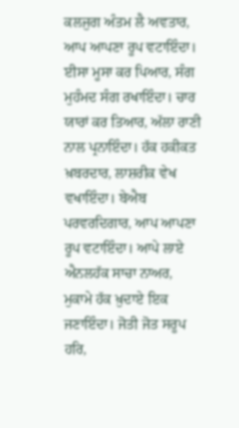ਕਲਜੁਗ ਅੰਤਮ ਲੈ ਅਵਤਾਰ, ਆਪ ਆਪਣਾ ਰੂਪ ਵਟਾਇੰਦਾ। ਈਸਾ ਮੂਸਾ ਕਰ ਪਿਆਰ, ਸੰਗ ਮੁਹੰਮਦ ਸੰਗ ਰਖਾਇੰਦਾ। ਚਾਰ ਯਾਰਾਂ ਕਰ ਤਿਆਰ, ਅੱਲਾ ਰਾਣੀ ਨਾਲ ਪ੍ਰਨਾਇੰਦਾ। ਹੱਕ ਹਕੀਕਤ ਖ਼ਬਰਦਾਰ, ਲਾਸ਼ਰੀਕ ਵੇਖ ਵਖਾਇੰਦਾ। ਬੇਐਬ ਪਰਵਰਦਿਗਾਰ, ਆਪ ਆਪਣਾ ਰੂਪ ਵਟਾਇੰਦਾ। ਆਪੇ ਲਾਏ ਐਨਲਹੱਕ ਸਾਚਾ ਨਾਅਰ, ਮੁਕਾਮੇ ਹੱਕ ਖ਼ੁਦਾਏ ਇਕ ਜਣਾਇੰਦਾ। ਜੋਤੀ ਜੋਤ ਸਰੂਪ ਹਰਿ,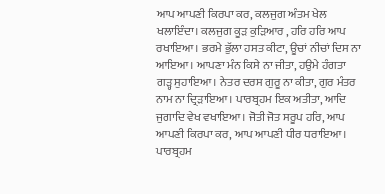ਆਪ ਆਪਣੀ ਕਿਰਪਾ ਕਰ, ਕਲਜੁਗ ਅੰਤਮ ਖੇਲ ਖਲਾਇੰਦਾ। ਕਲਜੁਗ ਕੂੜ ਕੁੜਿਆਰ , ਹਰਿ ਹਰਿ ਆਪ ਰਖਾਇਆ। ਭਰਮੇ ਭੁੱਲਾ ਹਸਤ ਕੀਟਾ, ਊਚਾਂ ਨੀਚਾਂ ਦਿਸ ਨਾ ਆਇਆ। ਆਪਣਾ ਮੰਨ ਕਿਸੇ ਨਾ ਜੀਤਾ, ਹਉਮੇ ਹੰਗਤਾ ਗੜ੍ਹ ਸੁਹਾਇਆ। ਨੇਤਰ ਦਰਸ ਗੁਰੂ ਨਾ ਕੀਤਾ, ਗੁਰ ਮੰਤਰ ਨਾਮ ਨਾ ਦ੍ਰਿੜਾਇਆ। ਪਾਰਬ੍ਰਹਮ ਇਕ ਅਤੀਤਾ, ਆਦਿ ਜੁਗਾਦਿ ਵੇਖ ਵਖਾਇਆ। ਜੋਤੀ ਜੋਤ ਸਰੂਪ ਹਰਿ, ਆਪ ਆਪਣੀ ਕਿਰਪਾ ਕਰ, ਆਪ ਆਪਣੀ ਧੀਰ ਧਰਾਇਆ। ਪਾਰਬ੍ਰਹਮ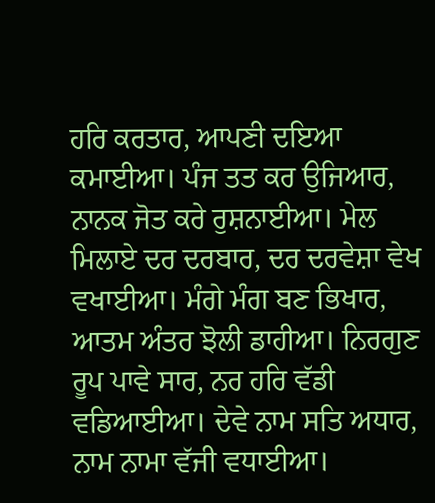ਹਰਿ ਕਰਤਾਰ, ਆਪਣੀ ਦਇਆ ਕਮਾਈਆ। ਪੰਜ ਤਤ ਕਰ ਉਜਿਆਰ, ਨਾਨਕ ਜੋਤ ਕਰੇ ਰੁਸ਼ਨਾਈਆ। ਮੇਲ ਮਿਲਾਏ ਦਰ ਦਰਬਾਰ, ਦਰ ਦਰਵੇਸ਼ਾ ਵੇਖ ਵਖਾਈਆ। ਮੰਗੇ ਮੰਗ ਬਣ ਭਿਖਾਰ, ਆਤਮ ਅੰਤਰ ਝੋਲੀ ਡਾਹੀਆ। ਨਿਰਗੁਣ ਰੂਪ ਪਾਵੇ ਸਾਰ, ਨਰ ਹਰਿ ਵੱਡੀ ਵਡਿਆਈਆ। ਦੇਵੇ ਨਾਮ ਸਤਿ ਅਧਾਰ, ਨਾਮ ਨਾਮਾ ਵੱਜੀ ਵਧਾਈਆ।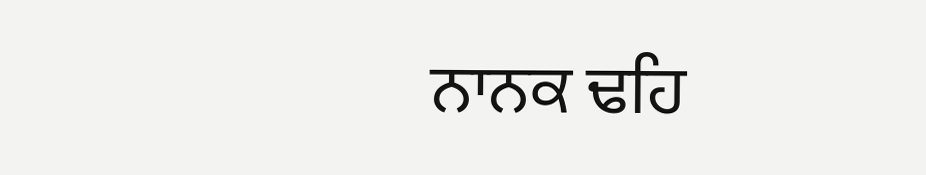ਨਾਨਕ ਢਹਿ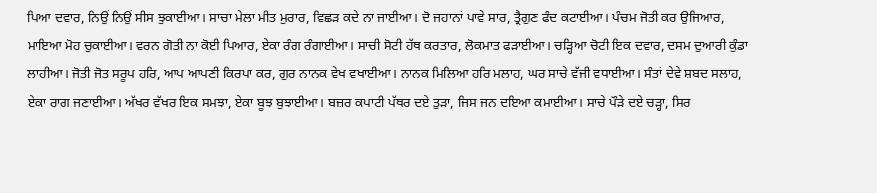ਪਿਆ ਦਵਾਰ, ਨਿਉਂ ਨਿਉਂ ਸੀਸ ਝੁਕਾਈਆ। ਸਾਚਾ ਮੇਲਾ ਮੀਤ ਮੁਰਾਰ, ਵਿਛੜ ਕਦੇ ਨਾ ਜਾਈਆ। ਦੋ ਜਹਾਨਾਂ ਪਾਵੇ ਸਾਰ, ਤ੍ਰੈਗੁਣ ਫੰਦ ਕਟਾਈਆ। ਪੰਚਮ ਜੋਤੀ ਕਰ ਉਜਿਆਰ, ਮਾਇਆ ਮੋਹ ਚੁਕਾਈਆ। ਵਰਨ ਗੋਤੀ ਨਾ ਕੋਈ ਪਿਆਰ, ਏਕਾ ਰੰਗ ਰੰਗਾਈਆ। ਸਾਚੀ ਸੋਟੀ ਹੱਥ ਕਰਤਾਰ, ਲੋਕਮਾਤ ਫੜਾਈਆ। ਚੜ੍ਹਿਆ ਚੋਟੀ ਇਕ ਦਵਾਰ, ਦਸਮ ਦੁਆਰੀ ਕੁੰਡਾ ਲਾਹੀਆ। ਜੋਤੀ ਜੋਤ ਸਰੂਪ ਹਰਿ, ਆਪ ਆਪਣੀ ਕਿਰਪਾ ਕਰ, ਗੁਰ ਨਾਨਕ ਵੇਖ ਵਖਾਈਆ। ਨਾਨਕ ਮਿਲਿਆ ਹਰਿ ਮਲਾਹ, ਘਰ ਸਾਚੇ ਵੱਜੀ ਵਧਾਈਆ। ਸੰਤਾਂ ਦੇਵੇ ਸ਼ਬਦ ਸਲਾਹ, ਏਕਾ ਰਾਗ ਜਣਾਈਆ। ਅੱਖਰ ਵੱਖਰ ਇਕ ਸਮਝਾ, ਏਕਾ ਬੂਝ ਬੁਝਾਈਆ। ਬਜ਼ਰ ਕਪਾਟੀ ਪੱਥਰ ਦਏ ਤੁੜਾ, ਜਿਸ ਜਨ ਦਇਆ ਕਮਾਈਆ। ਸਾਚੇ ਪੌੜੇ ਦਏ ਚੜ੍ਹਾ, ਸਿਰ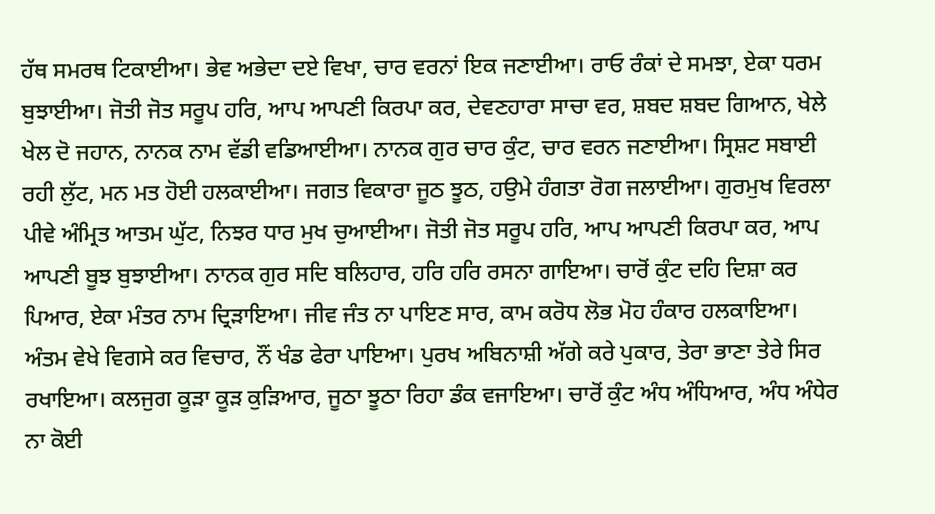ਹੱਥ ਸਮਰਥ ਟਿਕਾਈਆ। ਭੇਵ ਅਭੇਦਾ ਦਏ ਵਿਖਾ, ਚਾਰ ਵਰਨਾਂ ਇਕ ਜਣਾਈਆ। ਰਾਓ ਰੰਕਾਂ ਦੇ ਸਮਝਾ, ਏਕਾ ਧਰਮ ਬੁਝਾਈਆ। ਜੋਤੀ ਜੋਤ ਸਰੂਪ ਹਰਿ, ਆਪ ਆਪਣੀ ਕਿਰਪਾ ਕਰ, ਦੇਵਣਹਾਰਾ ਸਾਚਾ ਵਰ, ਸ਼ਬਦ ਸ਼ਬਦ ਗਿਆਨ, ਖੇਲੇ ਖੇਲ ਦੋ ਜਹਾਨ, ਨਾਨਕ ਨਾਮ ਵੱਡੀ ਵਡਿਆਈਆ। ਨਾਨਕ ਗੁਰ ਚਾਰ ਕੁੰਟ, ਚਾਰ ਵਰਨ ਜਣਾਈਆ। ਸ੍ਰਿਸ਼ਟ ਸਬਾਈ ਰਹੀ ਲੁੱਟ, ਮਨ ਮਤ ਹੋਈ ਹਲਕਾਈਆ। ਜਗਤ ਵਿਕਾਰਾ ਜੂਠ ਝੂਠ, ਹਉਮੇ ਹੰਗਤਾ ਰੋਗ ਜਲਾਈਆ। ਗੁਰਮੁਖ ਵਿਰਲਾ ਪੀਵੇ ਅੰਮ੍ਰਿਤ ਆਤਮ ਘੁੱਟ, ਨਿਝਰ ਧਾਰ ਮੁਖ ਚੁਆਈਆ। ਜੋਤੀ ਜੋਤ ਸਰੂਪ ਹਰਿ, ਆਪ ਆਪਣੀ ਕਿਰਪਾ ਕਰ, ਆਪ ਆਪਣੀ ਬੂਝ ਬੁਝਾਈਆ। ਨਾਨਕ ਗੁਰ ਸਦਿ ਬਲਿਹਾਰ, ਹਰਿ ਹਰਿ ਰਸਨਾ ਗਾਇਆ। ਚਾਰੋਂ ਕੁੰਟ ਦਹਿ ਦਿਸ਼ਾ ਕਰ ਪਿਆਰ, ਏਕਾ ਮੰਤਰ ਨਾਮ ਦ੍ਰਿੜਾਇਆ। ਜੀਵ ਜੰਤ ਨਾ ਪਾਇਣ ਸਾਰ, ਕਾਮ ਕਰੋਧ ਲੋਭ ਮੋਹ ਹੰਕਾਰ ਹਲਕਾਇਆ। ਅੰਤਮ ਵੇਖੇ ਵਿਗਸੇ ਕਰ ਵਿਚਾਰ, ਨੌਂ ਖੰਡ ਫੇਰਾ ਪਾਇਆ। ਪੁਰਖ ਅਬਿਨਾਸ਼ੀ ਅੱਗੇ ਕਰੇ ਪੁਕਾਰ, ਤੇਰਾ ਭਾਣਾ ਤੇਰੇ ਸਿਰ ਰਖਾਇਆ। ਕਲਜੁਗ ਕੂੜਾ ਕੂੜ ਕੁੜਿਆਰ, ਜੂਠਾ ਝੂਠਾ ਰਿਹਾ ਡੰਕ ਵਜਾਇਆ। ਚਾਰੋਂ ਕੁੰਟ ਅੰਧ ਅੰਧਿਆਰ, ਅੰਧ ਅੰਧੇਰ ਨਾ ਕੋਈ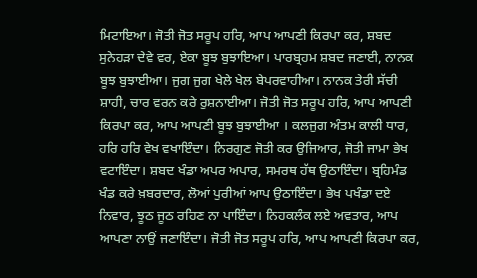ਮਿਟਾਇਆ। ਜੋਤੀ ਜੋਤ ਸਰੂਪ ਹਰਿ, ਆਪ ਆਪਣੀ ਕਿਰਪਾ ਕਰ, ਸ਼ਬਦ ਸੁਨੇਹੜਾ ਦੇਵੇ ਵਰ, ਏਕਾ ਬੂਝ ਬੁਝਾਇਆ। ਪਾਰਬ੍ਰਹਮ ਸ਼ਬਦ ਜਣਾਈ, ਨਾਨਕ ਬੂਝ ਬੁਝਾਈਆ। ਜੁਗ ਜੁਗ ਖੇਲੇ ਖੇਲ ਬੇਪਰਵਾਹੀਆ। ਨਾਨਕ ਤੇਰੀ ਸੱਚੀ ਸ਼ਾਹੀ, ਚਾਰ ਵਰਨ ਕਰੇ ਰੁਸ਼ਨਾਈਆ। ਜੋਤੀ ਜੋਤ ਸਰੂਪ ਹਰਿ, ਆਪ ਆਪਣੀ ਕਿਰਪਾ ਕਰ, ਆਪ ਆਪਣੀ ਬੂਝ ਬੁਝਾਈਆ । ਕਲਜੁਗ ਅੰਤਮ ਕਾਲੀ ਧਾਰ, ਹਰਿ ਹਰਿ ਵੇਖ ਵਖਾਇੰਦਾ। ਨਿਰਗੁਣ ਜੋਤੀ ਕਰ ਉਜਿਆਰ, ਜੋਤੀ ਜਾਮਾ ਭੇਖ ਵਟਾਇੰਦਾ। ਸ਼ਬਦ ਖੰਡਾ ਅਪਰ ਅਪਾਰ, ਸਮਰਥ ਹੱਥ ਉਠਾਇੰਦਾ। ਬ੍ਰਹਿਮੰਡ ਖੰਡ ਕਰੇ ਖ਼ਬਰਦਾਰ, ਲੋਆਂ ਪੁਰੀਆਂ ਆਪ ਉਠਾਇੰਦਾ। ਭੇਖ ਪਖੰਡਾ ਦਏ ਨਿਵਾਰ, ਝੂਠ ਜੂਠ ਰਹਿਣ ਨਾ ਪਾਇੰਦਾ। ਨਿਹਕਲੰਕ ਲਏ ਅਵਤਾਰ, ਆਪ ਆਪਣਾ ਨਾਉਂ ਜਣਾਇੰਦਾ। ਜੋਤੀ ਜੋਤ ਸਰੂਪ ਹਰਿ, ਆਪ ਆਪਣੀ ਕਿਰਪਾ ਕਰ,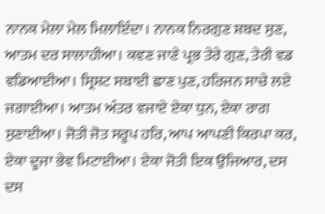ਨਾਨਕ ਮੇਲਾ ਮੇਲ ਮਿਲਾਇੰਦਾ। ਨਾਨਕ ਨਿਰਗੁਣ ਸ਼ਬਦ ਸੁਣ, ਆਤਮ ਦਰ ਸਾਲਾਹੀਆ। ਕਵਣ ਜਾਣੇ ਪ੍ਰਭ ਤੇਰੇ ਗੁਣ, ਤੇਰੀ ਵਡ ਵਡਿਆਈਆ। ਸ੍ਰਿਸ਼ਟ ਸਬਾਈ ਛਾਣ ਪੁਣ, ਹਰਿਜਨ ਸਾਚੇ ਲਏ ਜਗਾਈਆ। ਆਤਮ ਅੰਤਰ ਵਜਾਏ ਏਕਾ ਧੁਨ, ਏਕਾ ਰਾਗ ਸੁਣਾਈਆ। ਜੋਤੀ ਜੋਤ ਸਰੂਪ ਹਰਿ, ਆਪ ਆਪਣੀ ਕਿਰਪਾ ਕਰ, ਏਕਾ ਦੂਜਾ ਭੇਵ ਮਿਟਾਈਆ। ਏਕਾ ਜੋਤੀ ਇਕ ਉਜਿਆਰ, ਦਸ ਦਸ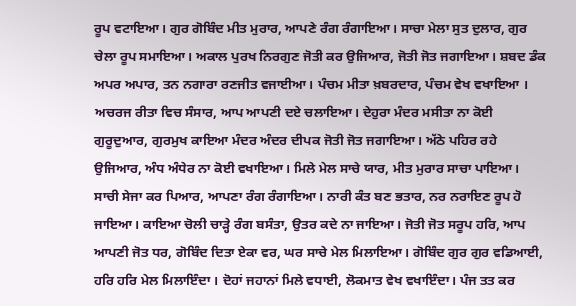ਰੂਪ ਵਟਾਇਆ। ਗੁਰ ਗੋਬਿੰਦ ਮੀਤ ਮੁਰਾਰ, ਆਪਣੇ ਰੰਗ ਰੰਗਾਇਆ। ਸਾਚਾ ਮੇਲਾ ਸੁਤ ਦੁਲਾਰ, ਗੁਰ ਚੇਲਾ ਰੂਪ ਸਮਾਇਆ। ਅਕਾਲ ਪੁਰਖ ਨਿਰਗੁਣ ਜੋਤੀ ਕਰ ਉਜਿਆਰ, ਜੋਤੀ ਜੋਤ ਜਗਾਇਆ। ਸ਼ਬਦ ਡੰਕ ਅਪਰ ਅਪਾਰ, ਤਨ ਨਗਾਰਾ ਰਣਜੀਤ ਵਜਾਈਆ। ਪੰਚਮ ਮੀਤਾ ਖ਼ਬਰਦਾਰ, ਪੰਚਮ ਵੇਖ ਵਖਾਇਆ । ਅਚਰਜ ਰੀਤਾ ਵਿਚ ਸੰਸਾਰ, ਆਪ ਆਪਣੀ ਦਏ ਚਲਾਇਆ। ਦੇਹੁਰਾ ਮੰਦਰ ਮਸੀਤਾ ਨਾ ਕੋਈ ਗੁਰੂਦੁਆਰ, ਗੁਰਮੁਖ ਕਾਇਆ ਮੰਦਰ ਅੰਦਰ ਦੀਪਕ ਜੋਤੀ ਜੋਤ ਜਗਾਇਆ। ਅੱਠੇ ਪਹਿਰ ਰਹੇ ਉਜਿਆਰ, ਅੰਧ ਅੰਧੇਰ ਨਾ ਕੋਈ ਵਖਾਇਆ। ਮਿਲੇ ਮੇਲ ਸਾਚੇ ਯਾਰ, ਮੀਤ ਮੁਰਾਰ ਸਾਚਾ ਪਾਇਆ। ਸਾਚੀ ਸੇਜਾ ਕਰ ਪਿਆਰ, ਆਪਣਾ ਰੰਗ ਰੰਗਾਇਆ। ਨਾਰੀ ਕੰਤ ਬਣ ਭਤਾਰ, ਨਰ ਨਰਾਇਣ ਰੂਪ ਹੋ ਜਾਇਆ। ਕਾਇਆ ਚੋਲੀ ਚਾੜ੍ਹੇ ਰੰਗ ਬਸੰਤਾ, ਉਤਰ ਕਦੇ ਨਾ ਜਾਇਆ। ਜੋਤੀ ਜੋਤ ਸਰੂਪ ਹਰਿ, ਆਪ ਆਪਣੀ ਜੋਤ ਧਰ, ਗੋਬਿੰਦ ਦਿਤਾ ਏਕਾ ਵਰ, ਘਰ ਸਾਚੇ ਮੇਲ ਮਿਲਾਇਆ। ਗੋਬਿੰਦ ਗੁਰ ਗੁਰ ਵਡਿਆਈ, ਹਰਿ ਹਰਿ ਮੇਲ ਮਿਲਾਇੰਦਾ । ਦੋਹਾਂ ਜਹਾਨਾਂ ਮਿਲੇ ਵਧਾਈ, ਲੋਕਮਾਤ ਵੇਖ ਵਖਾਇੰਦਾ। ਪੰਜ ਤਤ ਕਰ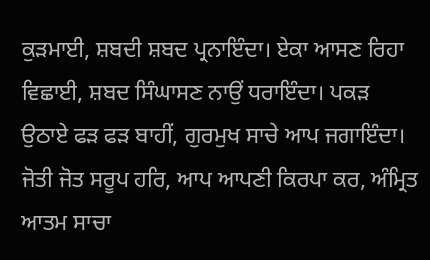ਕੁੜਮਾਈ, ਸ਼ਬਦੀ ਸ਼ਬਦ ਪ੍ਰਨਾਇੰਦਾ। ਏਕਾ ਆਸਣ ਰਿਹਾ ਵਿਛਾਈ, ਸ਼ਬਦ ਸਿੰਘਾਸਣ ਨਾਉਂ ਧਰਾਇੰਦਾ। ਪਕੜ ਉਠਾਏ ਫੜ ਫੜ ਬਾਹੀਂ, ਗੁਰਮੁਖ ਸਾਚੇ ਆਪ ਜਗਾਇੰਦਾ। ਜੋਤੀ ਜੋਤ ਸਰੂਪ ਹਰਿ, ਆਪ ਆਪਣੀ ਕਿਰਪਾ ਕਰ, ਅੰਮ੍ਰਿਤ ਆਤਮ ਸਾਚਾ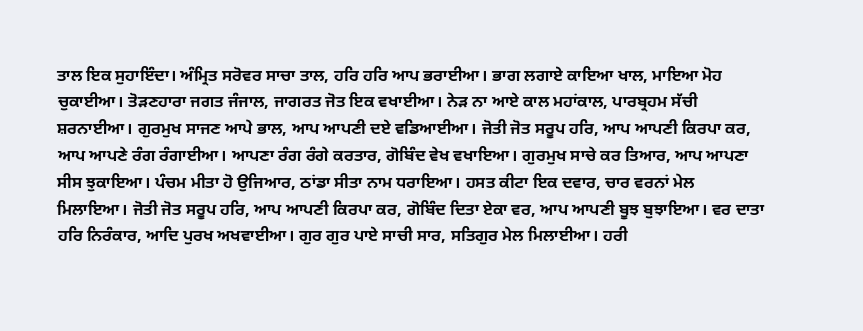ਤਾਲ ਇਕ ਸੁਹਾਇੰਦਾ। ਅੰਮ੍ਰਿਤ ਸਰੋਵਰ ਸਾਚਾ ਤਾਲ, ਹਰਿ ਹਰਿ ਆਪ ਭਰਾਈਆ। ਭਾਗ ਲਗਾਏ ਕਾਇਆ ਖਾਲ, ਮਾਇਆ ਮੋਹ ਚੁਕਾਈਆ। ਤੋੜਣਹਾਰਾ ਜਗਤ ਜੰਜਾਲ, ਜਾਗਰਤ ਜੋਤ ਇਕ ਵਖਾਈਆ। ਨੇੜ ਨਾ ਆਏ ਕਾਲ ਮਹਾਂਕਾਲ, ਪਾਰਬ੍ਰਹਮ ਸੱਚੀ ਸ਼ਰਨਾਈਆ। ਗੁਰਮੁਖ ਸਾਜਣ ਆਪੇ ਭਾਲ, ਆਪ ਆਪਣੀ ਦਏ ਵਡਿਆਈਆ। ਜੋਤੀ ਜੋਤ ਸਰੂਪ ਹਰਿ, ਆਪ ਆਪਣੀ ਕਿਰਪਾ ਕਰ, ਆਪ ਆਪਣੇ ਰੰਗ ਰੰਗਾਈਆ। ਆਪਣਾ ਰੰਗ ਰੰਗੇ ਕਰਤਾਰ, ਗੋਬਿੰਦ ਵੇਖ ਵਖਾਇਆ। ਗੁਰਮੁਖ ਸਾਚੇ ਕਰ ਤਿਆਰ, ਆਪ ਆਪਣਾ ਸੀਸ ਝੁਕਾਇਆ। ਪੰਚਮ ਮੀਤਾ ਹੋ ਉਜਿਆਰ, ਠਾਂਡਾ ਸੀਤਾ ਨਾਮ ਧਰਾਇਆ। ਹਸਤ ਕੀਟਾ ਇਕ ਦਵਾਰ, ਚਾਰ ਵਰਨਾਂ ਮੇਲ ਮਿਲਾਇਆ। ਜੋਤੀ ਜੋਤ ਸਰੂਪ ਹਰਿ, ਆਪ ਆਪਣੀ ਕਿਰਪਾ ਕਰ, ਗੋਬਿੰਦ ਦਿਤਾ ਏਕਾ ਵਰ, ਆਪ ਆਪਣੀ ਬੂਝ ਬੁਝਾਇਆ। ਵਰ ਦਾਤਾ ਹਰਿ ਨਿਰੰਕਾਰ, ਆਦਿ ਪੁਰਖ ਅਖਵਾਈਆ। ਗੁਰ ਗੁਰ ਪਾਏ ਸਾਚੀ ਸਾਰ, ਸਤਿਗੁਰ ਮੇਲ ਮਿਲਾਈਆ। ਹਰੀ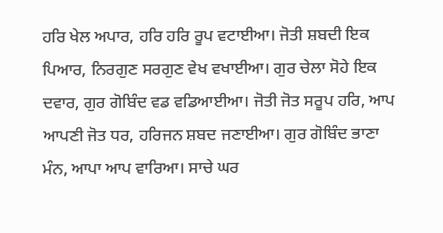ਹਰਿ ਖੇਲ ਅਪਾਰ, ਹਰਿ ਹਰਿ ਰੂਪ ਵਟਾਈਆ। ਜੋਤੀ ਸ਼ਬਦੀ ਇਕ ਪਿਆਰ, ਨਿਰਗੁਣ ਸਰਗੁਣ ਵੇਖ ਵਖਾਈਆ। ਗੁਰ ਚੇਲਾ ਸੋਹੇ ਇਕ ਦਵਾਰ, ਗੁਰ ਗੋਬਿੰਦ ਵਡ ਵਡਿਆਈਆ। ਜੋਤੀ ਜੋਤ ਸਰੂਪ ਹਰਿ, ਆਪ ਆਪਣੀ ਜੋਤ ਧਰ, ਹਰਿਜਨ ਸ਼ਬਦ ਜਣਾਈਆ। ਗੁਰ ਗੋਬਿੰਦ ਭਾਣਾ ਮੰਨ, ਆਪਾ ਆਪ ਵਾਰਿਆ। ਸਾਚੇ ਘਰ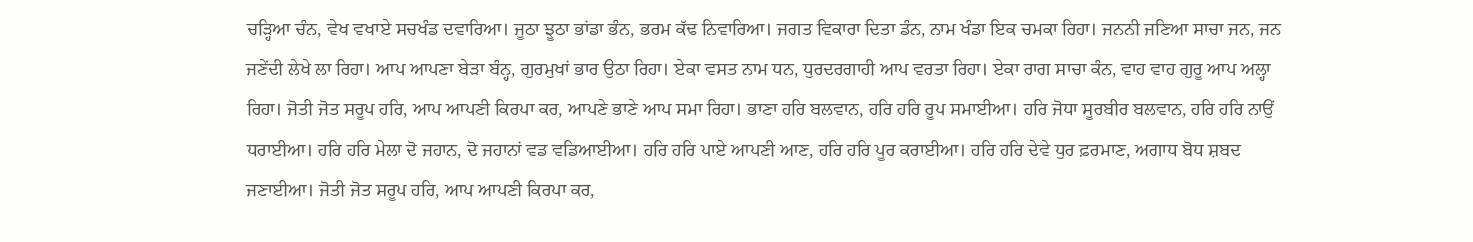ਚੜ੍ਹਿਆ ਚੰਨ, ਵੇਖ ਵਖਾਏ ਸਚਖੰਡ ਦਵਾਰਿਆ। ਜੂਠਾ ਝੂਠਾ ਭਾਂਡਾ ਭੰਨ, ਭਰਮ ਕੱਢ ਨਿਵਾਰਿਆ। ਜਗਤ ਵਿਕਾਰਾ ਦਿਤਾ ਡੰਨ, ਨਾਮ ਖੰਡਾ ਇਕ ਚਮਕਾ ਰਿਹਾ। ਜਨਨੀ ਜਣਿਆ ਸਾਚਾ ਜਨ, ਜਨ ਜਣੇਂਦੀ ਲੇਖੇ ਲਾ ਰਿਹਾ। ਆਪ ਆਪਣਾ ਬੇੜਾ ਬੰਨ੍ਹ, ਗੁਰਮੁਖਾਂ ਭਾਰ ਉਠਾ ਰਿਹਾ। ਏਕਾ ਵਸਤ ਨਾਮ ਧਨ, ਧੁਰਦਰਗਾਹੀ ਆਪ ਵਰਤਾ ਰਿਹਾ। ਏਕਾ ਰਾਗ ਸਾਚਾ ਕੰਨ, ਵਾਹ ਵਾਹ ਗੁਰੂ ਆਪ ਅਲ੍ਹਾ ਰਿਹਾ। ਜੋਤੀ ਜੋਤ ਸਰੂਪ ਹਰਿ, ਆਪ ਆਪਣੀ ਕਿਰਪਾ ਕਰ, ਆਪਣੇ ਭਾਣੇ ਆਪ ਸਮਾ ਰਿਹਾ। ਭਾਣਾ ਹਰਿ ਬਲਵਾਨ, ਹਰਿ ਹਰਿ ਰੂਪ ਸਮਾਈਆ। ਹਰਿ ਜੋਧਾ ਸੂਰਬੀਰ ਬਲਵਾਨ, ਹਰਿ ਹਰਿ ਨਾਉਂ ਧਰਾਈਆ। ਹਰਿ ਹਰਿ ਮੇਲਾ ਦੋ ਜਹਾਨ, ਦੋ ਜਹਾਨਾਂ ਵਡ ਵਡਿਆਈਆ। ਹਰਿ ਹਰਿ ਪਾਏ ਆਪਣੀ ਆਣ, ਹਰਿ ਹਰਿ ਪੂਰ ਕਰਾਈਆ। ਹਰਿ ਹਰਿ ਦੇਵੇ ਧੁਰ ਫ਼ਰਮਾਣ, ਅਗਾਧ ਬੋਧ ਸ਼ਬਦ ਜਣਾਈਆ। ਜੋਤੀ ਜੋਤ ਸਰੂਪ ਹਰਿ, ਆਪ ਆਪਣੀ ਕਿਰਪਾ ਕਰ,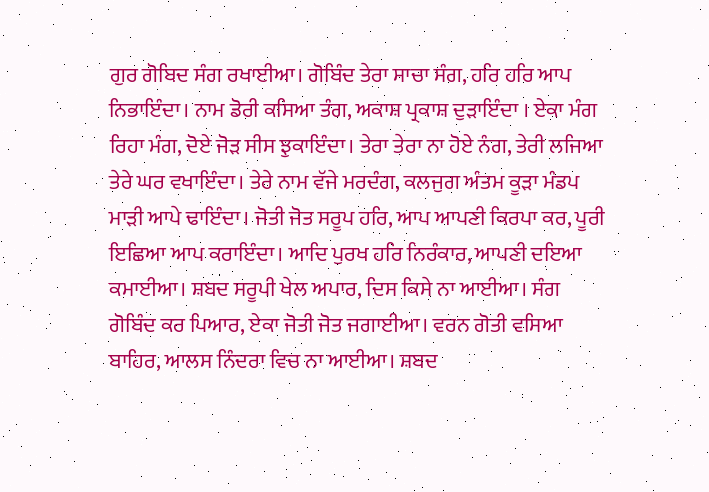ਗੁਰ ਗੋਬਿਦ ਸੰਗ ਰਖਾਈਆ। ਗੋਬਿੰਦ ਤੇਰਾ ਸਾਚਾ ਸੰਗ, ਹਰਿ ਹਰਿ ਆਪ ਨਿਭਾਇੰਦਾ। ਨਾਮ ਡੋਰੀ ਕਸਿਆ ਤੰਗ, ਅਕਾਸ਼ ਪ੍ਰਕਾਸ਼ ਦੁੜਾਇੰਦਾ । ਏਕਾ ਮੰਗ ਰਿਹਾ ਮੰਗ, ਦੋਏ ਜੋੜ ਸੀਸ ਝੁਕਾਇੰਦਾ। ਤੇਰਾ ਤੇਰਾ ਨਾ ਹੋਏ ਨੰਗ, ਤੇਰੀ ਲਜਿਆ ਤੇਰੇ ਘਰ ਵਖਾਇੰਦਾ। ਤੇਰੇ ਨਾਮ ਵੱਜੇ ਮਰਦੰਗ, ਕਲਜੁਗ ਅੰਤਮ ਕੂੜਾ ਮੰਡਪ ਮਾੜੀ ਆਪੇ ਢਾਇੰਦਾ। ਜੋਤੀ ਜੋਤ ਸਰੂਪ ਹਰਿ, ਆਪ ਆਪਣੀ ਕਿਰਪਾ ਕਰ, ਪੂਰੀ ਇਛਿਆ ਆਪ ਕਰਾਇੰਦਾ। ਆਦਿ ਪੁਰਖ ਹਰਿ ਨਿਰੰਕਾਰ, ਆਪਣੀ ਦਇਆ ਕਮਾਈਆ। ਸ਼ਬਦ ਸਰੂਪੀ ਖੇਲ ਅਪਾਰ, ਦਿਸ ਕਿਸੇ ਨਾ ਆਈਆ। ਸੰਗ ਗੋਬਿੰਦ ਕਰ ਪਿਆਰ, ਏਕਾ ਜੋਤੀ ਜੋਤ ਜਗਾਈਆ। ਵਰਨ ਗੋਤੀ ਵਸਿਆ ਬਾਹਿਰ, ਆਲਸ ਨਿੰਦਰਾ ਵਿਚ ਨਾ ਆਈਆ। ਸ਼ਬਦ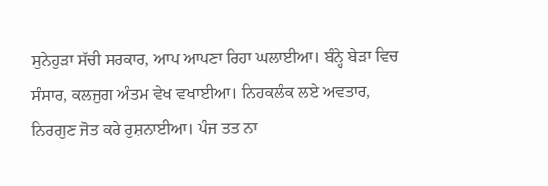ਸੁਨੇਹੁੜਾ ਸੱਚੀ ਸਰਕਾਰ, ਆਪ ਆਪਣਾ ਰਿਹਾ ਘਲਾਈਆ। ਬੰਨ੍ਹੇ ਬੇੜਾ ਵਿਚ ਸੰਸਾਰ, ਕਲਜੁਗ ਅੰਤਮ ਵੇਖ ਵਖਾਈਆ। ਨਿਹਕਲੰਕ ਲਏ ਅਵਤਾਰ, ਨਿਰਗੁਣ ਜੋਤ ਕਰੇ ਰੁਸ਼ਨਾਈਆ। ਪੰਜ ਤਤ ਨਾ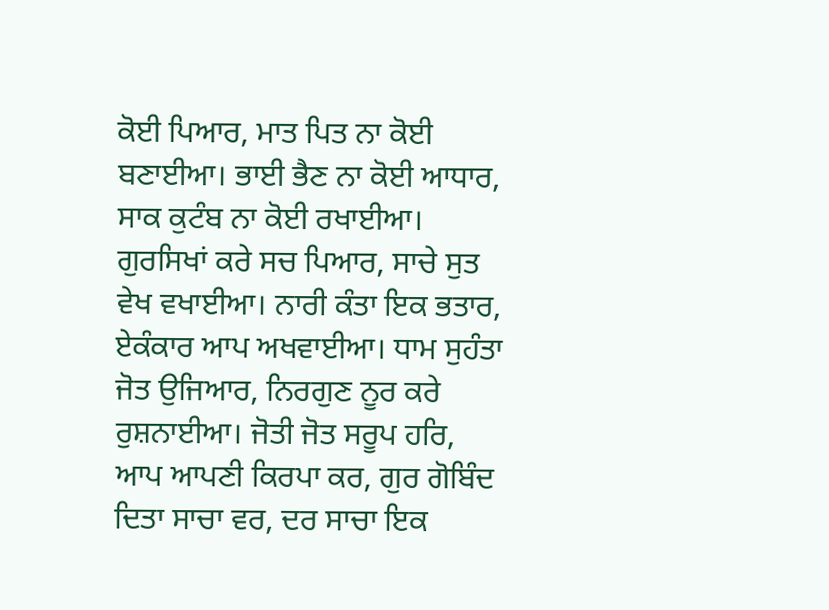ਕੋਈ ਪਿਆਰ, ਮਾਤ ਪਿਤ ਨਾ ਕੋਈ ਬਣਾਈਆ। ਭਾਈ ਭੈਣ ਨਾ ਕੋਈ ਆਧਾਰ, ਸਾਕ ਕੁਟੰਬ ਨਾ ਕੋਈ ਰਖਾਈਆ। ਗੁਰਸਿਖਾਂ ਕਰੇ ਸਚ ਪਿਆਰ, ਸਾਚੇ ਸੁਤ ਵੇਖ ਵਖਾਈਆ। ਨਾਰੀ ਕੰਤਾ ਇਕ ਭਤਾਰ, ਏਕੰਕਾਰ ਆਪ ਅਖਵਾਈਆ। ਧਾਮ ਸੁਹੰਤਾ ਜੋਤ ਉਜਿਆਰ, ਨਿਰਗੁਣ ਨੂਰ ਕਰੇ ਰੁਸ਼ਨਾਈਆ। ਜੋਤੀ ਜੋਤ ਸਰੂਪ ਹਰਿ, ਆਪ ਆਪਣੀ ਕਿਰਪਾ ਕਰ, ਗੁਰ ਗੋਬਿੰਦ ਦਿਤਾ ਸਾਚਾ ਵਰ, ਦਰ ਸਾਚਾ ਇਕ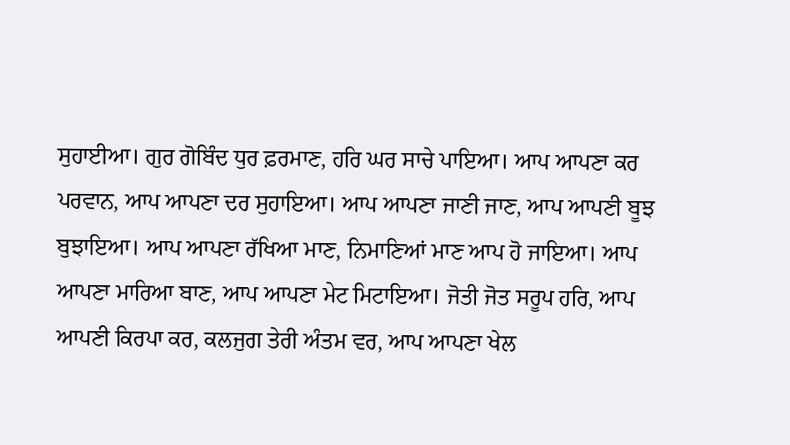ਸੁਹਾਈਆ। ਗੁਰ ਗੋਬਿੰਦ ਧੁਰ ਫ਼ਰਮਾਣ, ਹਰਿ ਘਰ ਸਾਚੇ ਪਾਇਆ। ਆਪ ਆਪਣਾ ਕਰ ਪਰਵਾਨ, ਆਪ ਆਪਣਾ ਦਰ ਸੁਹਾਇਆ। ਆਪ ਆਪਣਾ ਜਾਣੀ ਜਾਣ, ਆਪ ਆਪਣੀ ਬੂਝ ਬੁਝਾਇਆ। ਆਪ ਆਪਣਾ ਰੱਖਿਆ ਮਾਣ, ਨਿਮਾਣਿਆਂ ਮਾਣ ਆਪ ਹੋ ਜਾਇਆ। ਆਪ ਆਪਣਾ ਮਾਰਿਆ ਬਾਣ, ਆਪ ਆਪਣਾ ਮੇਟ ਮਿਟਾਇਆ। ਜੋਤੀ ਜੋਤ ਸਰੂਪ ਹਰਿ, ਆਪ ਆਪਣੀ ਕਿਰਪਾ ਕਰ, ਕਲਜੁਗ ਤੇਰੀ ਅੰਤਮ ਵਰ, ਆਪ ਆਪਣਾ ਖੇਲ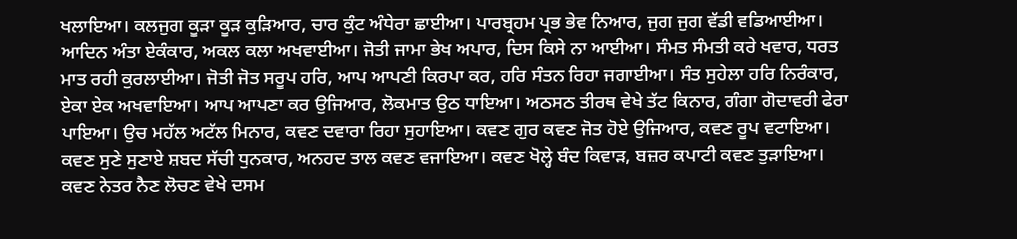ਖਲਾਇਆ। ਕਲਜੁਗ ਕੂੜਾ ਕੂੜ ਕੁੜਿਆਰ, ਚਾਰ ਕੁੰਟ ਅੰਧੇਰਾ ਛਾਈਆ। ਪਾਰਬ੍ਰਹਮ ਪ੍ਰਭ ਭੇਵ ਨਿਆਰ, ਜੁਗ ਜੁਗ ਵੱਡੀ ਵਡਿਆਈਆ। ਆਦਿਨ ਅੰਤਾ ਏਕੰਕਾਰ, ਅਕਲ ਕਲਾ ਅਖਵਾਈਆ। ਜੋਤੀ ਜਾਮਾ ਭੇਖ ਅਪਾਰ, ਦਿਸ ਕਿਸੇ ਨਾ ਆਈਆ। ਸੰਮਤ ਸੰਮਤੀ ਕਰੇ ਖਵਾਰ, ਧਰਤ ਮਾਤ ਰਹੀ ਕੁਰਲਾਈਆ। ਜੋਤੀ ਜੋਤ ਸਰੂਪ ਹਰਿ, ਆਪ ਆਪਣੀ ਕਿਰਪਾ ਕਰ, ਹਰਿ ਸੰਤਨ ਰਿਹਾ ਜਗਾਈਆ। ਸੰਤ ਸੁਹੇਲਾ ਹਰਿ ਨਿਰੰਕਾਰ, ਏਕਾ ਏਕ ਅਖਵਾਇਆ। ਆਪ ਆਪਣਾ ਕਰ ਉਜਿਆਰ, ਲੋਕਮਾਤ ਉਠ ਧਾਇਆ। ਅਠਸਠ ਤੀਰਥ ਵੇਖੇ ਤੱਟ ਕਿਨਾਰ, ਗੰਗਾ ਗੋਦਾਵਰੀ ਫੇਰਾ ਪਾਇਆ। ਉਚ ਮਹੱਲ ਅਟੱਲ ਮਿਨਾਰ, ਕਵਣ ਦਵਾਰਾ ਰਿਹਾ ਸੁਹਾਇਆ। ਕਵਣ ਗੁਰ ਕਵਣ ਜੋਤ ਹੋਏ ਉਜਿਆਰ, ਕਵਣ ਰੂਪ ਵਟਾਇਆ। ਕਵਣ ਸੁਣੇ ਸੁਣਾਏ ਸ਼ਬਦ ਸੱਚੀ ਧੁਨਕਾਰ, ਅਨਹਦ ਤਾਲ ਕਵਣ ਵਜਾਇਆ। ਕਵਣ ਖੋਲ੍ਹੇ ਬੰਦ ਕਿਵਾੜ, ਬਜ਼ਰ ਕਪਾਟੀ ਕਵਣ ਤੁੜਾਇਆ। ਕਵਣ ਨੇਤਰ ਨੈਣ ਲੋਚਣ ਵੇਖੇ ਦਸਮ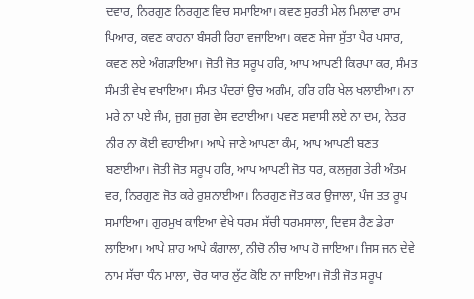ਦਵਾਰ, ਨਿਰਗੁਣ ਨਿਰਗੁਣ ਵਿਚ ਸਮਾਇਆ। ਕਵਣ ਸੁਰਤੀ ਮੇਲ ਮਿਲਾਵਾ ਰਾਮ ਪਿਆਰ, ਕਵਣ ਕਾਹਨਾ ਬੰਸਰੀ ਰਿਹਾ ਵਜਾਇਆ। ਕਵਣ ਸੇਜਾ ਸੁੱਤਾ ਪੈਰ ਪਸਾਰ, ਕਵਣ ਲਏ ਅੰਗੜਾਇਆ। ਜੋਤੀ ਜੋਤ ਸਰੂਪ ਹਰਿ, ਆਪ ਆਪਣੀ ਕਿਰਪਾ ਕਰ, ਸੰਮਤ ਸੰਮਤੀ ਵੇਖ ਵਖਾਇਆ। ਸੰਮਤ ਪੰਦਰਾਂ ਉਚ ਅਗੰਮ, ਹਰਿ ਹਰਿ ਖੇਲ ਖਲਾਈਆ। ਨਾ ਮਰੇ ਨਾ ਪਏ ਜੰਮ, ਜੁਗ ਜੁਗ ਵੇਸ ਵਟਾਈਆ। ਪਵਣ ਸਵਾਸੀ ਲਏ ਨਾ ਦਮ, ਨੇਤਰ ਨੀਰ ਨਾ ਕੋਈ ਵਹਾਈਆ। ਆਪੇ ਜਾਣੇ ਆਪਣਾ ਕੰਮ, ਆਪ ਆਪਣੀ ਬਣਤ ਬਣਾਈਆ। ਜੋਤੀ ਜੋਤ ਸਰੂਪ ਹਰਿ, ਆਪ ਆਪਣੀ ਜੋਤ ਧਰ, ਕਲਜੁਗ ਤੇਰੀ ਅੰਤਮ ਵਰ, ਨਿਰਗੁਣ ਜੋਤ ਕਰੇ ਰੁਸ਼ਨਾਈਆ। ਨਿਰਗੁਣ ਜੋਤ ਕਰ ਉਜਾਲਾ, ਪੰਜ ਤਤ ਰੂਪ ਸਮਾਇਆ। ਗੁਰਮੁਖ ਕਾਇਆ ਵੇਖੇ ਧਰਮ ਸੱਚੀ ਧਰਮਸਾਲਾ, ਦਿਵਸ ਰੈਣ ਡੇਰਾ ਲਾਇਆ। ਆਪੇ ਸ਼ਾਹ ਆਪੇ ਕੰਗਾਲਾ, ਨੀਚੋ ਨੀਚ ਆਪ ਹੋ ਜਾਇਆ। ਜਿਸ ਜਨ ਦੇਵੇ ਨਾਮ ਸੱਚਾ ਧੰਨ ਮਾਲਾ, ਚੋਰ ਯਾਰ ਲੁੱਟ ਕੋਇ ਨਾ ਜਾਇਆ। ਜੋਤੀ ਜੋਤ ਸਰੂਪ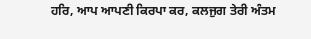ਹਰਿ, ਆਪ ਆਪਣੀ ਕਿਰਪਾ ਕਰ, ਕਲਜੁਗ ਤੇਰੀ ਅੰਤਮ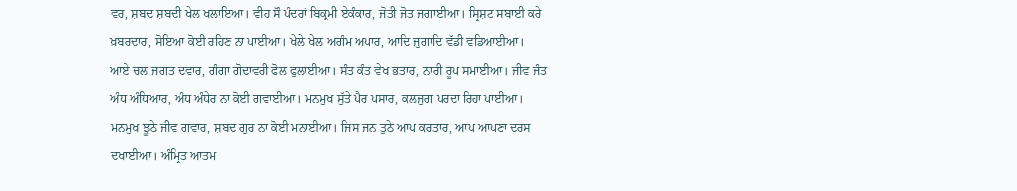ਵਰ, ਸ਼ਬਦ ਸ਼ਬਦੀ ਖੇਲ ਖਲਾਇਆ। ਵੀਹ ਸੌ ਪੰਦਰਾਂ ਬਿਕ੍ਰਮੀ ਏਕੰਕਾਰ, ਜੋਤੀ ਜੋਤ ਜਗਾਈਆ। ਸ੍ਰਿਸ਼ਟ ਸਬਾਈ ਕਰੇ ਖ਼ਬਰਦਾਰ, ਸੋਇਆ ਕੋਈ ਰਹਿਣ ਨਾ ਪਾਈਆ। ਖੇਲੇ ਖੇਲ ਅਗੰਮ ਅਪਾਰ, ਆਦਿ ਜੁਗਾਦਿ ਵੱਡੀ ਵਡਿਆਈਆ। ਆਏ ਚਲ ਜਗਤ ਦਵਾਰ, ਗੰਗਾ ਗੋਦਾਵਰੀ ਫੋਲ ਫੁਲਾਈਆ। ਸੰਤ ਕੰਤ ਵੇਖ ਭਤਾਰ, ਨਾਰੀ ਰੂਪ ਸਮਾਈਆ। ਜੀਵ ਜੰਤ ਅੰਧ ਅੰਧਿਆਰ, ਅੰਧ ਅੰਧੇਰ ਨਾ ਕੋਈ ਗਵਾਈਆ। ਮਨਮੁਖ ਸੁੱਤੇ ਪੈਰ ਪਸਾਰ, ਕਲਜੁਗ ਪਰਦਾ ਰਿਹਾ ਪਾਈਆ। ਮਨਮੁਖ ਝੂਠੇ ਜੀਵ ਗਵਾਰ, ਸ਼ਬਦ ਗੁਰ ਨਾ ਕੋਈ ਮਨਾਈਆ। ਜਿਸ ਜਨ ਤੁਠੇ ਆਪ ਕਰਤਾਰ, ਆਪ ਆਪਣਾ ਦਰਸ ਦਖਾਈਆ। ਅੰਮ੍ਰਿਤ ਆਤਮ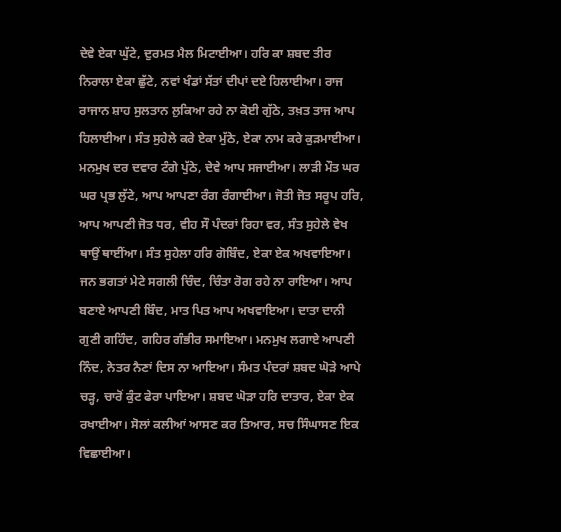ਦੇਵੇ ਏਕਾ ਘੁੱਟੇ, ਦੁਰਮਤ ਮੈਲ ਮਿਟਾਈਆ। ਹਰਿ ਕਾ ਸ਼ਬਦ ਤੀਰ ਨਿਰਾਲਾ ਏਕਾ ਛੁੱਟੇ, ਨਵਾਂ ਖੰਡਾਂ ਸੱਤਾਂ ਦੀਪਾਂ ਦਏ ਹਿਲਾਈਆ। ਰਾਜ ਰਾਜਾਨ ਸ਼ਾਹ ਸੁਲਤਾਨ ਲੁਕਿਆ ਰਹੇ ਨਾ ਕੋਈ ਗੁੱਠੇ, ਤਖ਼ਤ ਤਾਜ ਆਪ ਹਿਲਾਈਆ। ਸੰਤ ਸੁਹੇਲੇ ਕਰੇ ਏਕਾ ਮੁੱਠੇ, ਏਕਾ ਨਾਮ ਕਰੇ ਕੁੜਮਾਈਆ। ਮਨਮੁਖ ਦਰ ਦਵਾਰ ਟੰਗੇ ਪੁੱਠੇ, ਦੇਵੇ ਆਪ ਸਜਾਈਆ। ਲਾੜੀ ਮੌਤ ਘਰ ਘਰ ਪ੍ਰਭ ਲੁੱਟੇ, ਆਪ ਆਪਣਾ ਰੰਗ ਰੰਗਾਈਆ। ਜੋਤੀ ਜੋਤ ਸਰੂਪ ਹਰਿ, ਆਪ ਆਪਣੀ ਜੋਤ ਧਰ, ਵੀਹ ਸੌ ਪੰਦਰਾਂ ਰਿਹਾ ਵਰ, ਸੰਤ ਸੁਹੇਲੇ ਵੇਖ ਥਾਉਂ ਥਾਈਂਆ। ਸੰਤ ਸੁਹੇਲਾ ਹਰਿ ਗੋਬਿੰਦ, ਏਕਾ ਏਕ ਅਖਵਾਇਆ। ਜਨ ਭਗਤਾਂ ਮੇਟੇ ਸਗਲੀ ਚਿੰਦ, ਚਿੰਤਾ ਰੋਗ ਰਹੇ ਨਾ ਰਾਇਆ। ਆਪ ਬਣਾਏ ਆਪਣੀ ਬਿੰਦ, ਮਾਤ ਪਿਤ ਆਪ ਅਖਵਾਇਆ। ਦਾਤਾ ਦਾਨੀ ਗੁਣੀ ਗਹਿੰਦ, ਗਹਿਰ ਗੰਭੀਰ ਸਮਾਇਆ। ਮਨਮੁਖ ਲਗਾਏ ਆਪਣੀ ਨਿੰਦ, ਨੇਤਰ ਨੈਣਾਂ ਦਿਸ ਨਾ ਆਇਆ। ਸੰਮਤ ਪੰਦਰਾਂ ਸ਼ਬਦ ਘੋੜੇ ਆਪੇ ਚੜ੍ਹ, ਚਾਰੋਂ ਕੁੰਟ ਫੇਰਾ ਪਾਇਆ। ਸ਼ਬਦ ਘੋੜਾ ਹਰਿ ਦਾਤਾਰ, ਏਕਾ ਏਕ ਰਖਾਈਆ। ਸੋਲਾਂ ਕਲੀਆਂ ਆਸਣ ਕਰ ਤਿਆਰ, ਸਚ ਸਿੰਘਾਸਣ ਇਕ ਵਿਛਾਈਆ।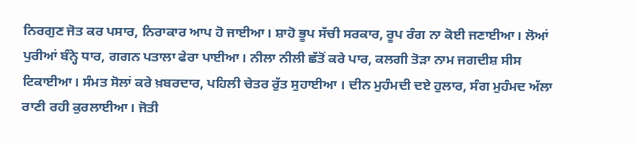ਨਿਰਗੁਣ ਜੋਤ ਕਰ ਪਸਾਰ, ਨਿਰਾਕਾਰ ਆਪ ਹੋ ਜਾਈਆ। ਸ਼ਾਹੋ ਭੂਪ ਸੱਚੀ ਸਰਕਾਰ, ਰੂਪ ਰੰਗ ਨਾ ਕੋਈ ਜਣਾਈਆ। ਲੋਆਂ ਪੁਰੀਆਂ ਬੰਨ੍ਹੇ ਧਾਰ, ਗਗਨ ਪਤਾਲਾ ਫੇਰਾ ਪਾਈਆ। ਨੀਲਾ ਨੀਲੀ ਛੱਤੋਂ ਕਰੇ ਪਾਰ, ਕਲਗੀ ਤੋੜਾ ਨਾਮ ਜਗਦੀਸ਼ ਸੀਸ ਟਿਕਾਈਆ। ਸੰਮਤ ਸੋਲਾਂ ਕਰੇ ਖ਼ਬਰਦਾਰ, ਪਹਿਲੀ ਚੇਤਰ ਰੁੱਤ ਸੁਹਾਈਆ । ਦੀਨ ਮੁਹੰਮਦੀ ਦਏ ਹੁਲਾਰ, ਸੰਗ ਮੁਹੰਮਦ ਅੱਲਾ ਰਾਣੀ ਰਹੀ ਕੁਰਲਾਈਆ। ਜੋਤੀ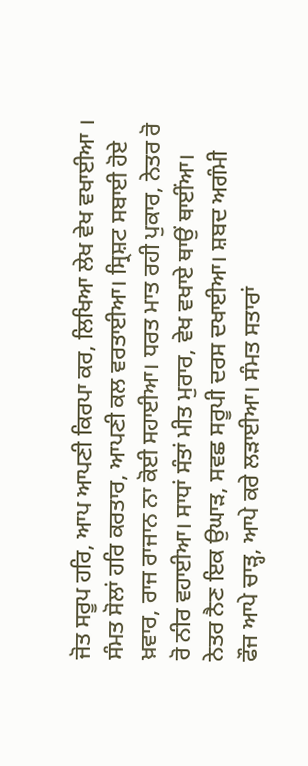ਜੋਤ ਸਰੂਪ ਹਰਿ, ਆਪ ਆਪਣੀ ਕਿਰਪਾ ਕਰ, ਲਿਖਿਆ ਲੇਖ ਵੇਖ ਵਖਾਈਆ । ਸੰਮਤ ਸੋਲਾਂ ਹਰਿ ਕਰਤਾਰ, ਆਪਣੀ ਕਲ ਵਰਤਾਈਆ। ਸ੍ਰਿਸ਼ਟ ਸਬਾਈ ਹੋਏ ਖ਼ਵਾਰ, ਰਾਜ ਰਾਜਾਨ ਨਾ ਕੋਈ ਸਹਾਈਆ। ਧਰਤ ਮਾਤ ਰਹੀ ਪੁਕਾਰ, ਨੇਤਰ ਰੋ ਰੋ ਨੀਰ ਵਹਾਈਆ। ਸਾਧਾਂ ਸੰਤਾਂ ਮੀਤ ਮੁਰਾਰ, ਵੇਖ ਵਖਾਏ ਥਾਉਂ ਥਾਈਂਆ। ਨੇਤਰ ਨੈਣ ਇਕ ਉਘਾੜ, ਸਵਛ ਸਰੂਪੀ ਦਰਸ ਦਖਾਈਆ। ਸ਼ਬਦ ਅਗੰਮੀ ਫੌਜ ਆਪੇ ਚਾੜ੍ਹ, ਆਪੇ ਕਰੇ ਲੜਾਈਆ। ਸੰਮਤ ਸਤਾਰਾਂ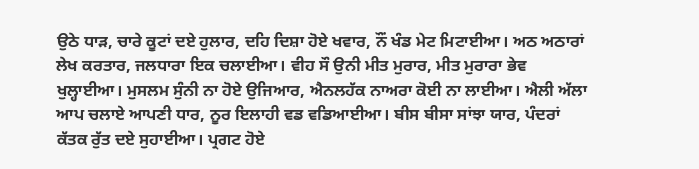ਉਠੇ ਧਾੜ, ਚਾਰੇ ਕੂਟਾਂ ਦਏ ਹੁਲਾਰ, ਦਹਿ ਦਿਸ਼ਾ ਹੋਏ ਖਵਾਰ, ਨੌਂ ਖੰਡ ਮੇਟ ਮਿਟਾਈਆ। ਅਠ ਅਠਾਰਾਂ ਲੇਖ ਕਰਤਾਰ, ਜਲਧਾਰਾ ਇਕ ਚਲਾਈਆ। ਵੀਹ ਸੌ ਉਨੀ ਮੀਤ ਮੁਰਾਰ, ਮੀਤ ਮੁਰਾਰਾ ਭੇਵ ਖੁਲ੍ਹਾਈਆ। ਮੁਸਲਮ ਸੁੰਨੀ ਨਾ ਹੋਏ ਉਜਿਆਰ, ਐਨਲਹੱਕ ਨਾਅਰਾ ਕੋਈ ਨਾ ਲਾਈਆ। ਐਲੀ ਅੱਲਾ ਆਪ ਚਲਾਏ ਆਪਣੀ ਧਾਰ, ਨੂਰ ਇਲਾਹੀ ਵਡ ਵਡਿਆਈਆ। ਬੀਸ ਬੀਸਾ ਸਾਂਝਾ ਯਾਰ, ਪੰਦਰਾਂ ਕੱਤਕ ਰੁੱਤ ਦਏ ਸੁਹਾਈਆ। ਪ੍ਰਗਟ ਹੋਏ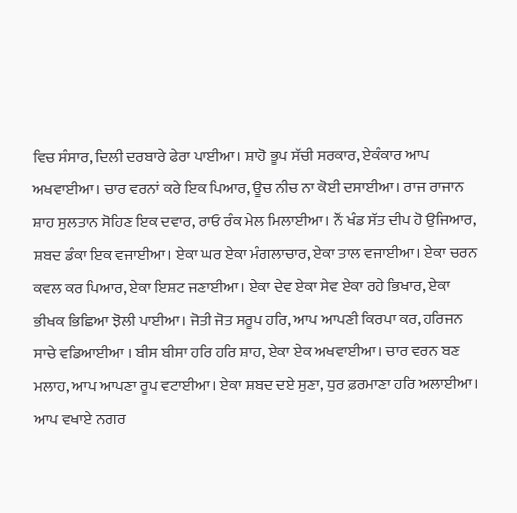ਵਿਚ ਸੰਸਾਰ, ਦਿਲੀ ਦਰਬਾਰੇ ਫੇਰਾ ਪਾਈਆ। ਸ਼ਾਹੋ ਭੂਪ ਸੱਚੀ ਸਰਕਾਰ, ਏਕੰਕਾਰ ਆਪ ਅਖਵਾਈਆ। ਚਾਰ ਵਰਨਾਂ ਕਰੇ ਇਕ ਪਿਆਰ, ਊਚ ਨੀਚ ਨਾ ਕੋਈ ਦਸਾਈਆ। ਰਾਜ ਰਾਜਾਨ ਸ਼ਾਹ ਸੁਲਤਾਨ ਸੋਹਿਣ ਇਕ ਦਵਾਰ, ਰਾਓ ਰੰਕ ਮੇਲ ਮਿਲਾਈਆ। ਨੌਂ ਖੰਡ ਸੱਤ ਦੀਪ ਹੋ ਉਜਿਆਰ, ਸ਼ਬਦ ਡੰਕਾ ਇਕ ਵਜਾਈਆ। ਏਕਾ ਘਰ ਏਕਾ ਮੰਗਲਾਚਾਰ, ਏਕਾ ਤਾਲ ਵਜਾਈਆ। ਏਕਾ ਚਰਨ ਕਵਲ ਕਰ ਪਿਆਰ, ਏਕਾ ਇਸ਼ਟ ਜਣਾਈਆ। ਏਕਾ ਦੇਵ ਏਕਾ ਸੇਵ ਏਕਾ ਰਹੇ ਭਿਖਾਰ, ਏਕਾ ਭੀਖਕ ਭਿਛਿਆ ਝੋਲੀ ਪਾਈਆ। ਜੋਤੀ ਜੋਤ ਸਰੂਪ ਹਰਿ, ਆਪ ਆਪਣੀ ਕਿਰਪਾ ਕਰ, ਹਰਿਜਨ ਸਾਚੇ ਵਡਿਆਈਆ । ਬੀਸ ਬੀਸਾ ਹਰਿ ਹਰਿ ਸ਼ਾਹ, ਏਕਾ ਏਕ ਅਖਵਾਈਆ। ਚਾਰ ਵਰਨ ਬਣ ਮਲਾਹ, ਆਪ ਆਪਣਾ ਰੂਪ ਵਟਾਈਆ। ਏਕਾ ਸ਼ਬਦ ਦਏ ਸੁਣਾ, ਧੁਰ ਫ਼ਰਮਾਣਾ ਹਰਿ ਅਲਾਈਆ। ਆਪ ਵਖਾਏ ਨਗਰ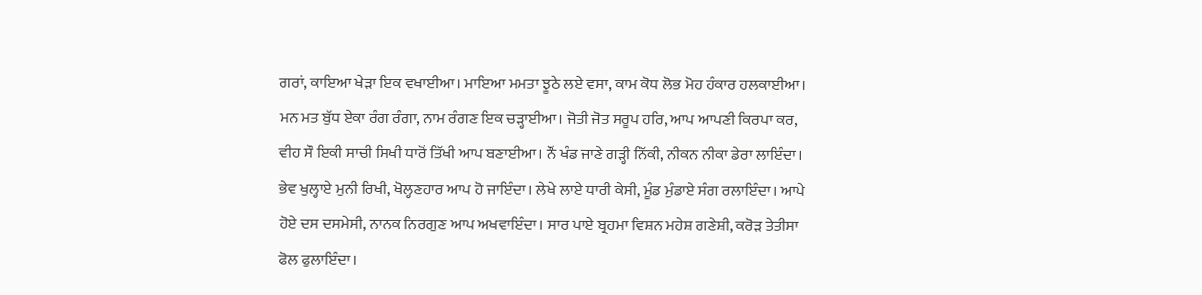ਗਰਾਂ, ਕਾਇਆ ਖੇੜਾ ਇਕ ਵਖਾਈਆ। ਮਾਇਆ ਮਮਤਾ ਝੂਠੇ ਲਏ ਵਸਾ, ਕਾਮ ਕੋਧ ਲੋਭ ਮੋਹ ਹੰਕਾਰ ਹਲਕਾਈਆ। ਮਨ ਮਤ ਬੁੱਧ ਏਕਾ ਰੰਗ ਰੰਗਾ, ਨਾਮ ਰੰਗਣ ਇਕ ਚੜ੍ਹਾਈਆ। ਜੋਤੀ ਜੋਤ ਸਰੂਪ ਹਰਿ, ਆਪ ਆਪਣੀ ਕਿਰਪਾ ਕਰ, ਵੀਹ ਸੌ ਇਕੀ ਸਾਚੀ ਸਿਖੀ ਧਾਰੋਂ ਤਿੱਖੀ ਆਪ ਬਣਾਈਆ। ਨੌਂ ਖੰਡ ਜਾਣੇ ਗੜ੍ਹੀ ਨਿੱਕੀ, ਨੀਕਨ ਨੀਕਾ ਡੇਰਾ ਲਾਇੰਦਾ। ਭੇਵ ਖੁਲ੍ਹਾਏ ਮੁਨੀ ਰਿਖੀ, ਖੋਲ੍ਹਣਹਾਰ ਆਪ ਹੋ ਜਾਇੰਦਾ। ਲੇਖੇ ਲਾਏ ਧਾਰੀ ਕੇਸੀ, ਮੂੰਡ ਮੁੰਡਾਏ ਸੰਗ ਰਲਾਇੰਦਾ। ਆਪੇ ਹੋਏ ਦਸ ਦਸਮੇਸੀ, ਨਾਨਕ ਨਿਰਗੁਣ ਆਪ ਅਖਵਾਇੰਦਾ। ਸਾਰ ਪਾਏ ਬ੍ਰਹਮਾ ਵਿਸ਼ਨ ਮਹੇਸ਼ ਗਣੇਸ਼ੀ, ਕਰੋੜ ਤੇਤੀਸਾ ਫੋਲ ਫੁਲਾਇੰਦਾ।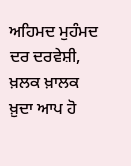ਅਹਿਮਦ ਮੁਹੰਮਦ ਦਰ ਦਰਵੇਸ਼ੀ, ਖ਼ਲਕ ਖ਼ਾਲਕ ਖ਼ੁਦਾ ਆਪ ਹੋ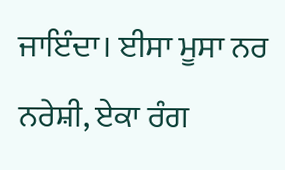ਜਾਇੰਦਾ। ਈਸਾ ਮੂਸਾ ਨਰ ਨਰੇਸ਼ੀ, ਏਕਾ ਰੰਗ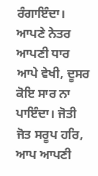ਰੰਗਾਇੰਦਾ। ਆਪਣੇ ਨੇਤਰ ਆਪਣੀ ਧਾਰ ਆਪੇ ਵੇਖੀ, ਦੂਸਰ ਕੋਇ ਸਾਰ ਨਾ ਪਾਇੰਦਾ। ਜੋਤੀ ਜੋਤ ਸਰੂਪ ਹਰਿ, ਆਪ ਆਪਣੀ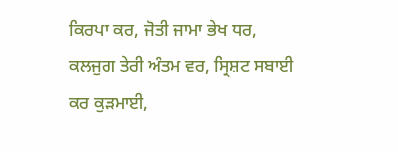ਕਿਰਪਾ ਕਰ, ਜੋਤੀ ਜਾਮਾ ਭੇਖ ਧਰ, ਕਲਜੁਗ ਤੇਰੀ ਅੰਤਮ ਵਰ, ਸ੍ਰਿਸ਼ਟ ਸਬਾਈ ਕਰ ਕੁੜਮਾਈ,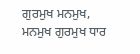ਗੁਰਮੁਖ ਮਨਮੁਖ, ਮਨਮੁਖ ਗੁਰਮੁਖ ਧਾਰ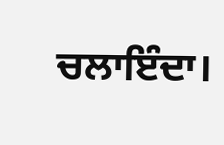ਚਲਾਇੰਦਾ।